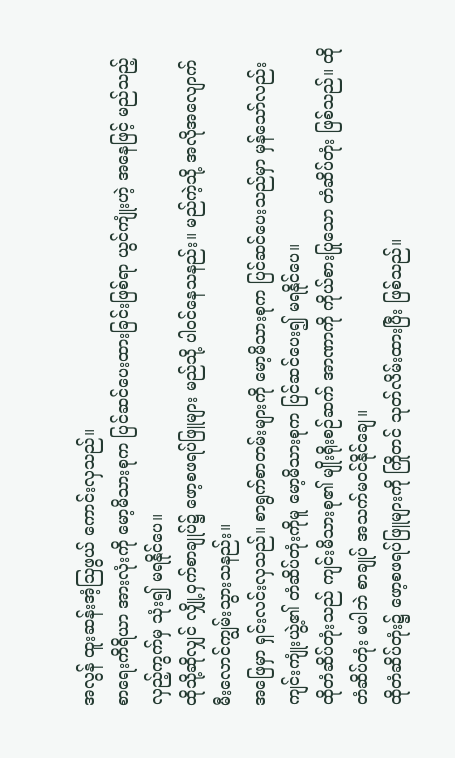အလွန် ထူးဆန်းအံ့သြဖွယ် ကောင်းလှသည်။
စာရေးကိရိယာ အားလုံးကို မော့မိသားစုက ပြင်ဆင်ပေးထားခြင်းဖြစ်ရာ ယွင်ကျုံးဟဲ့ အနေဖြင့် မည်သည့် လှည့်ကွက်မှ သုံး၍ မရနိုင်ပေ။
ထိုသို့ဆိုလျှင် လျှို့ဝှက်စာချုပ်၌ ဖော့စဖရပ်ဖြူများ မည်သို့ ပါဝင်နေသနည်း။ မည်ကဲ့သို့ အလိုအလျောက် မီးလောင်ကျွမ်းသွားသနည်း။
အဖြေမှာ ရှင်းလင်းလှသည်။ စာရွက်စာတမ်းများကို မော့မိသားစုက ပြင်ဆင်ပေးသည်မှာ မှန်သော်လည်း ကျင်းကျုံးယွဲ့၏ တံဆိပ်တုံးကိုမူ မော့မိသားစုက ပြင်ဆင်ပေး၍ မရနိုင်ပေ။
ထိုတံဆိပ်တုံးသည် ကျင်းမိသားစု၏ မျိုးရိုးစဉ်ဆက် အာဏာကို ကိုယ်စားပြုသော တံဆိပ်တုံး ဖြစ်သည်။ ထိုတံဆိပ်တုံး မပါဘဲ စာချုပ် အသက်မဝင်နိုင်ချေ။
ထိုတံဆိပ်တုံး၌ ဖော့စဖရပ်ဖြူများကို ကြိုတင် သုတ်လိမ်းထားပြီး ဖြစ်သည်။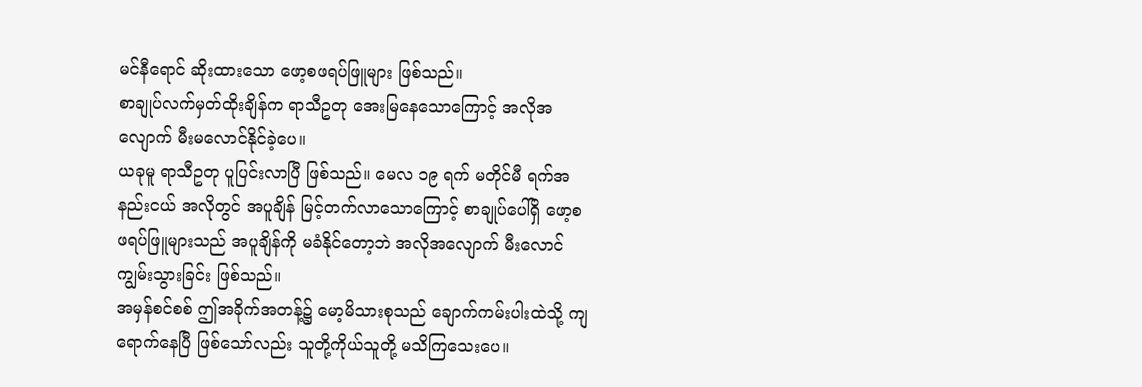မင်နီရောင် ဆိုးထားသော ဖော့စဖရပ်ဖြူများ ဖြစ်သည်။
စာချုပ်လက်မှတ်ထိုးချိန်က ရာသီဥတု အေးမြနေသောကြောင့် အလိုအလျောက် မီးမလောင်နိုင်ခဲ့ပေ။
ယခုမူ ရာသီဥတု ပူပြင်းလာပြီ ဖြစ်သည်။ မေလ ၁၉ ရက် မတိုင်မီ ရက်အနည်းငယ် အလိုတွင် အပူချိန် မြင့်တက်လာသောကြောင့် စာချုပ်ပေါ်ရှိ ဖော့စဖရပ်ဖြူများသည် အပူချိန်ကို မခံနိုင်တော့ဘဲ အလိုအလျောက် မီးလောင်ကျွမ်းသွားခြင်း ဖြစ်သည်။
အမှန်စင်စစ် ဤအခိုက်အတန့်၌ မော့မိသားစုသည် ချောက်ကမ်းပါးထဲသို့ ကျရောက်နေပြီ ဖြစ်သော်လည်း သူတို့ကိုယ်သူတို့ မသိကြသေးပေ။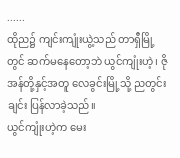......
ထိုည၌ ကျင်းကျုံးယွဲ့သည် တာရှီမြို့တွင် ဆက်မနေတော့ဘဲ ယွင်ကျုံးဟဲ့၊ ဇိုအန်တို့နှင့်အတူ လေခွင်းမြို့သို့ ညတွင်းချင်း ပြန်လာခဲ့သည်။
ယွင်ကျုံးဟဲ့က မေး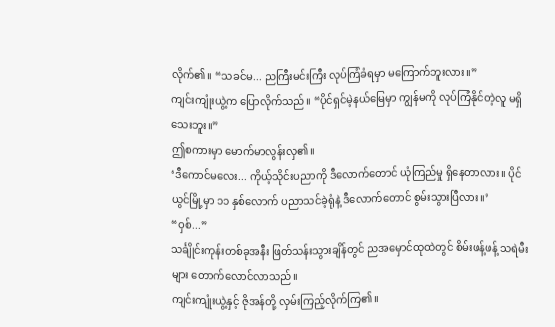လိုက်၏။ “သခင်မ... ညကြီးမင်းကြီး လုပ်ကြံခံရမှာ မကြောက်ဘူးလား။”
ကျင်းကျုံးယွဲ့က ပြောလိုက်သည်။ “ပိုင်ရှင်မဲ့နယ်မြေမှာ ကျွန်မကို လုပ်ကြံနိုင်တဲ့လူ မရှိသေးဘူး။”
ဤစကားမှာ မောက်မာလွန်းလှ၏။
‘ဒီကောင်မလေး... ကိုယ့်သိုင်းပညာကို ဒီလောက်တောင် ယုံကြည်မှု ရှိနေတာလား။ ပိုင်ယွင်မြို့မှာ ၁၁ နှစ်လောက် ပညာသင်ခဲ့ရုံနဲ့ ဒီလောက်တောင် စွမ်းသွားပြီလား။’
“ဝှစ်...”
သင်္ချိုင်းကုန်းတစ်ခုအနီး ဖြတ်သန်းသွားချိန်တွင် ညအမှောင်ထုထဲတွင် စိမ်းဖန့်ဖန့် သရဲမီးများ တောက်လောင်လာသည်။
ကျင်းကျုံးယွဲ့နှင့် ဇိုအန်တို့ လှမ်းကြည့်လိုက်ကြ၏။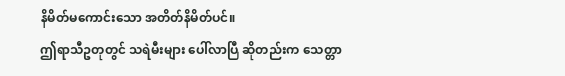နိမိတ်မကောင်းသော အတိတ်နိမိတ်ပင်။
ဤရာသီဥတုတွင် သရဲမီးများ ပေါ်လာပြီ ဆိုတည်းက သေတ္တာ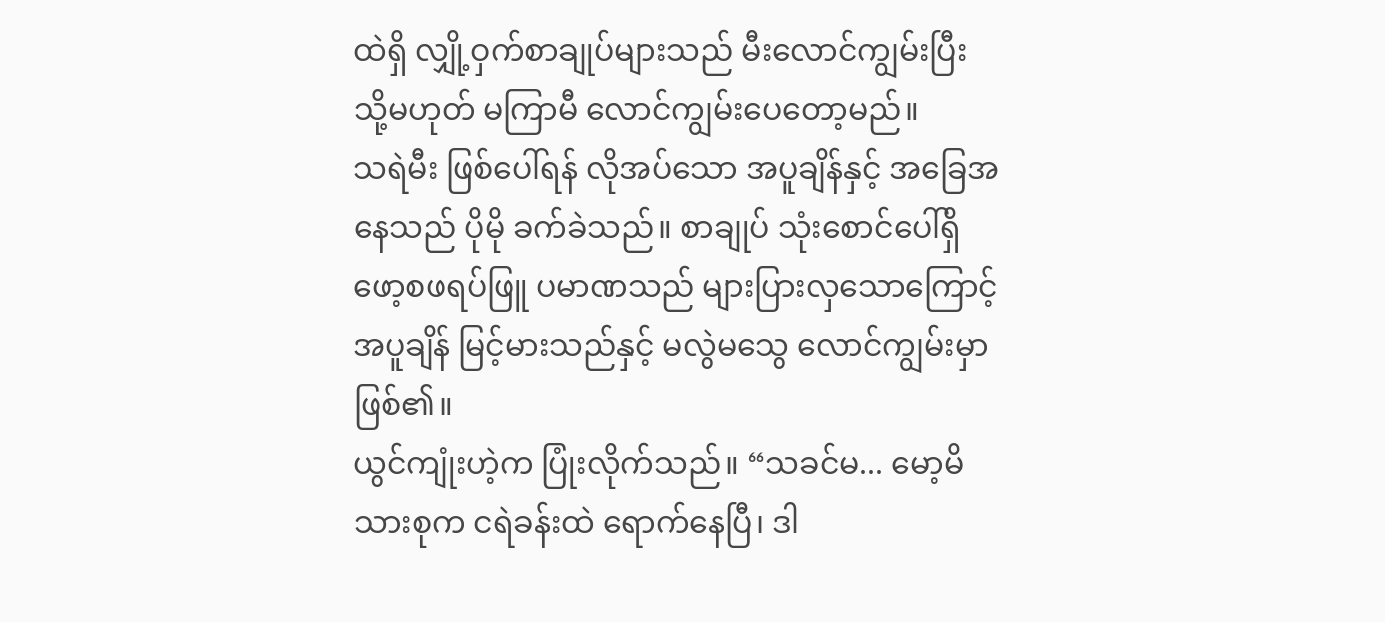ထဲရှိ လျှို့ဝှက်စာချုပ်များသည် မီးလောင်ကျွမ်းပြီး သို့မဟုတ် မကြာမီ လောင်ကျွမ်းပေတော့မည်။
သရဲမီး ဖြစ်ပေါ်ရန် လိုအပ်သော အပူချိန်နှင့် အခြေအနေသည် ပိုမို ခက်ခဲသည်။ စာချုပ် သုံးစောင်ပေါ်ရှိ ဖော့စဖရပ်ဖြူ ပမာဏသည် များပြားလှသောကြောင့် အပူချိန် မြင့်မားသည်နှင့် မလွဲမသွေ လောင်ကျွမ်းမှာ ဖြစ်၏။
ယွင်ကျုံးဟဲ့က ပြုံးလိုက်သည်။ “သခင်မ... မော့မိသားစုက ငရဲခန်းထဲ ရောက်နေပြီ၊ ဒါ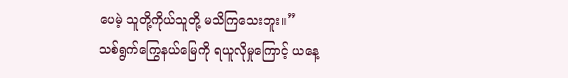ပေမဲ့ သူတို့ကိုယ်သူတို့ မသိကြသေးဘူး။”
သစ်ရွက်ကြွေနယ်မြေကို ရယူလိုမှုကြောင့် ယနေ့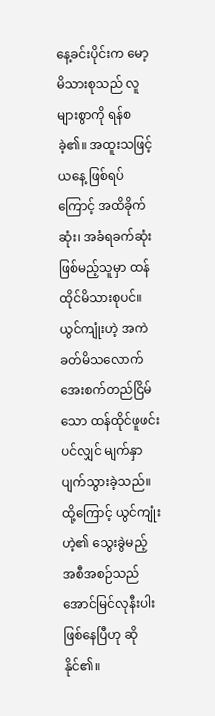နေ့ခင်းပိုင်းက မော့မိသားစုသည် လူများစွာကို ရန်စခဲ့၏။ အထူးသဖြင့် ယနေ့ ဖြစ်ရပ်ကြောင့် အထိခိုက်ဆုံး၊ အခံရခက်ဆုံး ဖြစ်မည့်သူမှာ ထန်ထိုင်မိသားစုပင်။
ယွင်ကျုံးဟဲ့ အကဲခတ်မိသလောက် အေးစက်တည်ငြိမ်သော ထန်ထိုင်ဖူဖင်းပင်လျှင် မျက်နှာပျက်သွားခဲ့သည်။
ထို့ကြောင့် ယွင်ကျုံးဟဲ့၏ သွေးခွဲမည့် အစီအစဉ်သည် အောင်မြင်လုနီးပါး ဖြစ်နေပြီဟု ဆိုနိုင်၏။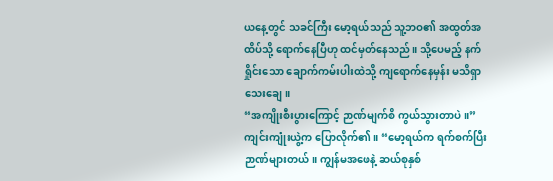ယနေ့တွင် သခင်ကြီး မော့ရယ်သည် သူ့ဘဝ၏ အထွတ်အထိပ်သို့ ရောက်နေပြီဟု ထင်မှတ်နေသည်။ သို့ပေမည့် နက်ရှိုင်းသော ချောက်ကမ်းပါးထဲသို့ ကျရောက်နေမှန်း မသိရှာသေးချေ။
“အကျိုးစီးပွားကြောင့် ဉာဏ်မျက်စိ ကွယ်သွားတာပဲ။”
ကျင်းကျုံးယွဲ့က ပြောလိုက်၏။ “မော့ရယ်က ရက်စက်ပြီး ဉာဏ်များတယ်။ ကျွန်မအဖေနဲ့ ဆယ်စုနှစ်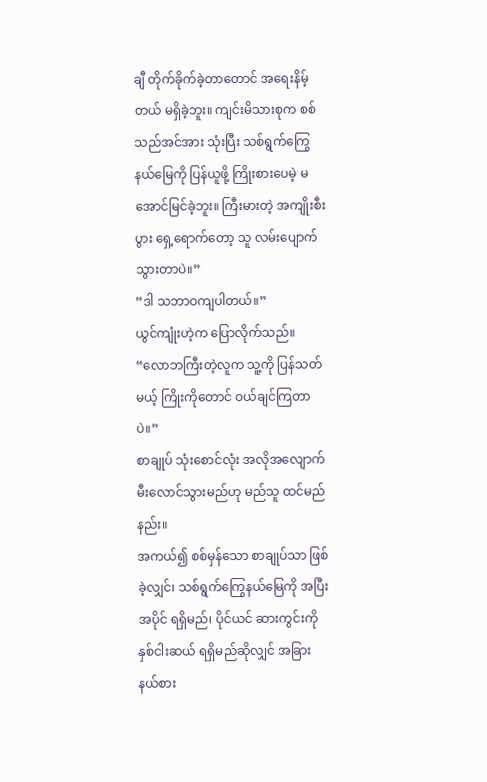ချီ တိုက်ခိုက်ခဲ့တာတောင် အရေးနိမ့်တယ် မရှိခဲ့ဘူး။ ကျင်းမိသားစုက စစ်သည်အင်အား သုံးပြီး သစ်ရွက်ကြွေ နယ်မြေကို ပြန်ယူဖို့ ကြိုးစားပေမဲ့ မအောင်မြင်ခဲ့ဘူး။ ကြီးမားတဲ့ အကျိုးစီးပွား ရှေ့ရောက်တော့ သူ လမ်းပျောက်သွားတာပဲ။”
“ဒါ သဘာဝကျပါတယ်။”
ယွင်ကျုံးဟဲ့က ပြောလိုက်သည်။ “လောဘကြီးတဲ့လူက သူ့ကို ပြန်သတ်မယ့် ကြိုးကိုတောင် ဝယ်ချင်ကြတာပဲ။”
စာချုပ် သုံးစောင်လုံး အလိုအလျောက် မီးလောင်သွားမည်ဟု မည်သူ ထင်မည်နည်း။
အကယ်၍ စစ်မှန်သော စာချုပ်သာ ဖြစ်ခဲ့လျှင်၊ သစ်ရွက်ကြွေနယ်မြေကို အပြီးအပိုင် ရရှိမည်၊ ပိုင်ယင် ဆားကွင်းကို နှစ်ငါးဆယ် ရရှိမည်ဆိုလျှင် အခြားနယ်စား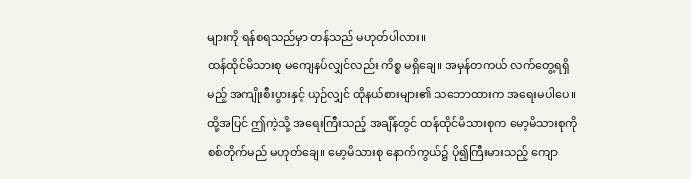များကို ရန်စရသည်မှာ တန်သည် မဟုတ်ပါလား။
ထန်ထိုင်မိသားစု မကျေနပ်လျှင်လည်း ကိစ္စ မရှိချေ။ အမှန်တကယ် လက်တွေ့ရရှိမည့် အကျိုးစီးပွားနှင့် ယှဉ်လျှင် ထိုနယ်စားများ၏ သဘောထားက အရေးမပါပေ။
ထို့အပြင် ဤကဲ့သို့ အရေးကြီးသည့် အချိန်တွင် ထန်ထိုင်မိသားစုက မော့မိသားစုကို စစ်တိုက်မည် မဟုတ်ချေ။ မော့မိသားစု နောက်ကွယ်၌ ပို၍ကြီးမားသည့် ကျော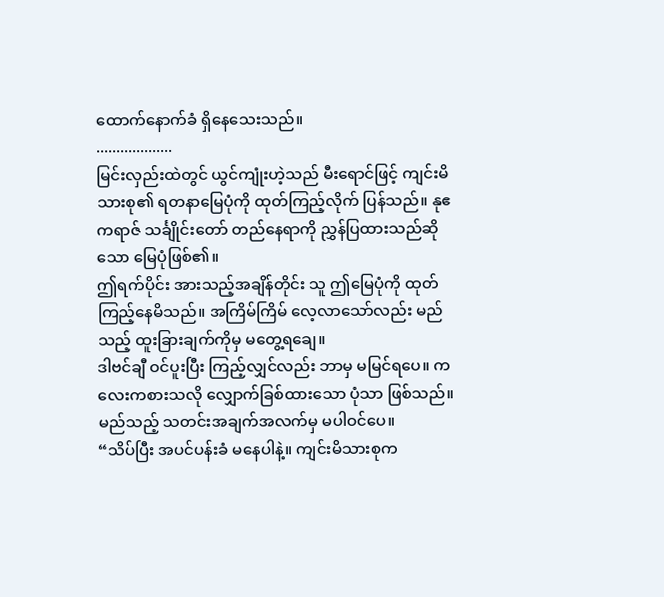ထောက်နောက်ခံ ရှိနေသေးသည်။
...................
မြင်းလှည်းထဲတွင် ယွင်ကျုံးဟဲ့သည် မီးရောင်ဖြင့် ကျင်းမိသားစု၏ ရတနာမြေပုံကို ထုတ်ကြည့်လိုက် ပြန်သည်။ နုဧကရာဇ် သင်္ချိုင်းတော် တည်နေရာကို ညွှန်ပြထားသည်ဆိုသော မြေပုံဖြစ်၏။
ဤရက်ပိုင်း အားသည့်အချိန်တိုင်း သူ ဤမြေပုံကို ထုတ်ကြည့်နေမိသည်။ အကြိမ်ကြိမ် လေ့လာသော်လည်း မည်သည့် ထူးခြားချက်ကိုမှ မတွေ့ရချေ။
ဒါဗင်ချီ ဝင်ပူးပြီး ကြည့်လျှင်လည်း ဘာမှ မမြင်ရပေ။ ကလေးကစားသလို လျှောက်ခြစ်ထားသော ပုံသာ ဖြစ်သည်။ မည်သည့် သတင်းအချက်အလက်မှ မပါဝင်ပေ။
“သိပ်ပြီး အပင်ပန်းခံ မနေပါနဲ့။ ကျင်းမိသားစုက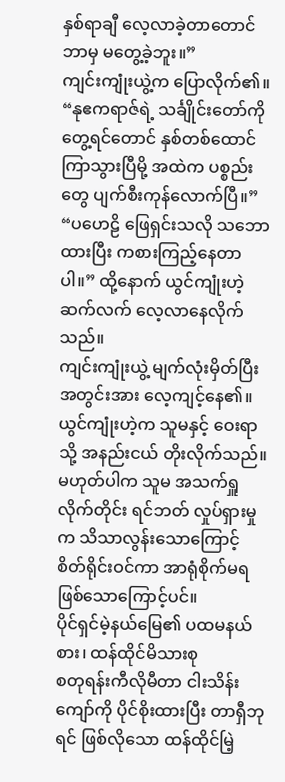နှစ်ရာချီ လေ့လာခဲ့တာတောင် ဘာမှ မတွေ့ခဲ့ဘူး။”
ကျင်းကျုံးယွဲ့က ပြောလိုက်၏။ “နုဧကရာဇ်ရဲ့ သင်္ချိုင်းတော်ကို တွေ့ရင်တောင် နှစ်တစ်ထောင် ကြာသွားပြီမို့ အထဲက ပစ္စည်းတွေ ပျက်စီးကုန်လောက်ပြီ။”
“ပဟေဠိ ဖြေရှင်းသလို သဘောထားပြီး ကစားကြည့်နေတာပါ။” ထို့နောက် ယွင်ကျုံးဟဲ့ ဆက်လက် လေ့လာနေလိုက်သည်။
ကျင်းကျုံးယွဲ့ မျက်လုံးမှိတ်ပြီး အတွင်းအား လေ့ကျင့်နေ၏။
ယွင်ကျုံးဟဲ့က သူမနှင့် ဝေးရာသို့ အနည်းငယ် တိုးလိုက်သည်။ မဟုတ်ပါက သူမ အသက်ရှူလိုက်တိုင်း ရင်ဘတ် လှုပ်ရှားမှုက သိသာလွန်းသောကြောင့် စိတ်ရိုင်းဝင်ကာ အာရုံစိုက်မရ ဖြစ်သောကြောင့်ပင်။
ပိုင်ရှင်မဲ့နယ်မြေ၏ ပထမနယ်စား၊ ထန်ထိုင်မိသားစု
စတုရန်းကီလိုမီတာ ငါးသိန်းကျော်ကို ပိုင်စိုးထားပြီး တာရှီဘုရင် ဖြစ်လိုသော ထန်ထိုင်မြဲ့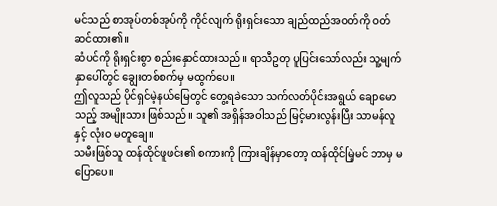မင်သည် စာအုပ်တစ်အုပ်ကို ကိုင်လျက် ရိုးရှင်းသော ချည်ထည်အဝတ်ကို ဝတ်ဆင်ထား၏။
ဆံပင်ကို ရိုးရှင်းစွာ စည်းနှောင်ထားသည်။ ရာသီဥတု ပူပြင်းသော်လည်း သူ့မျက်နှာပေါ်တွင် ချွေးတစ်စက်မှ မထွက်ပေ။
ဤလူသည် ပိုင်ရှင်မဲ့နယ်မြေတွင် တွေ့ရခဲသော သက်လတ်ပိုင်းအရွယ် ချောမောသည့် အမျိုးသား ဖြစ်သည်။ သူ၏ အရှိန်အဝါသည် မြင့်မားလွန်းပြီး သာမန်လူနှင့် လုံးဝ မတူချေ။
သမီးဖြစ်သူ ထန်ထိုင်ဖူဖင်း၏ စကားကို ကြားချိန်မှာတော့ ထန်ထိုင်မြဲ့မင် ဘာမှ မပြောပေ။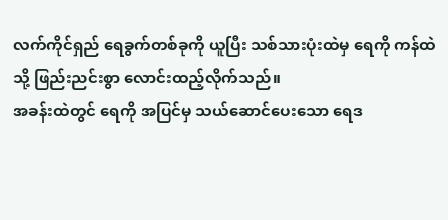လက်ကိုင်ရှည် ရေခွက်တစ်ခုကို ယူပြီး သစ်သားပုံးထဲမှ ရေကို ကန်ထဲသို့ ဖြည်းညင်းစွာ လောင်းထည့်လိုက်သည်။
အခန်းထဲတွင် ရေကို အပြင်မှ သယ်ဆောင်ပေးသော ရေဒ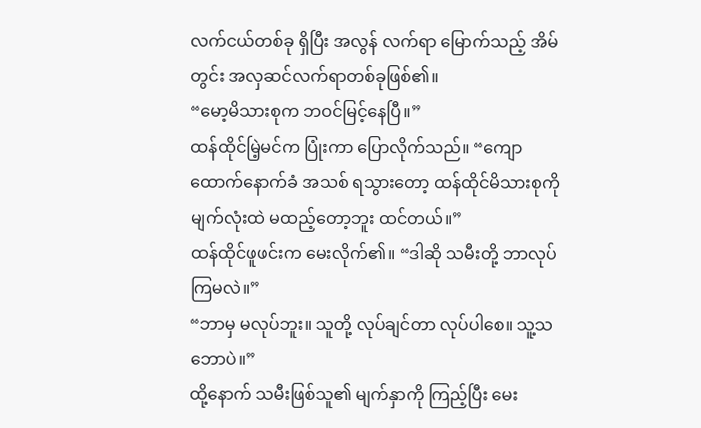လက်ငယ်တစ်ခု ရှိပြီး အလွန် လက်ရာ မြောက်သည့် အိမ်တွင်း အလှဆင်လက်ရာတစ်ခုဖြစ်၏။
“မော့မိသားစုက ဘဝင်မြင့်နေပြီ။”
ထန်ထိုင်မြဲ့မင်က ပြုံးကာ ပြောလိုက်သည်။ “ကျောထောက်နောက်ခံ အသစ် ရသွားတော့ ထန်ထိုင်မိသားစုကို မျက်လုံးထဲ မထည့်တော့ဘူး ထင်တယ်။”
ထန်ထိုင်ဖူဖင်းက မေးလိုက်၏။ “ဒါဆို သမီးတို့ ဘာလုပ်ကြမလဲ။”
“ဘာမှ မလုပ်ဘူး။ သူတို့ လုပ်ချင်တာ လုပ်ပါစေ။ သူ့သဘောပဲ။”
ထို့နောက် သမီးဖြစ်သူ၏ မျက်နှာကို ကြည့်ပြီး မေး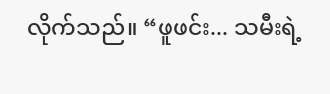လိုက်သည်။ “ဖူဖင်း... သမီးရဲ့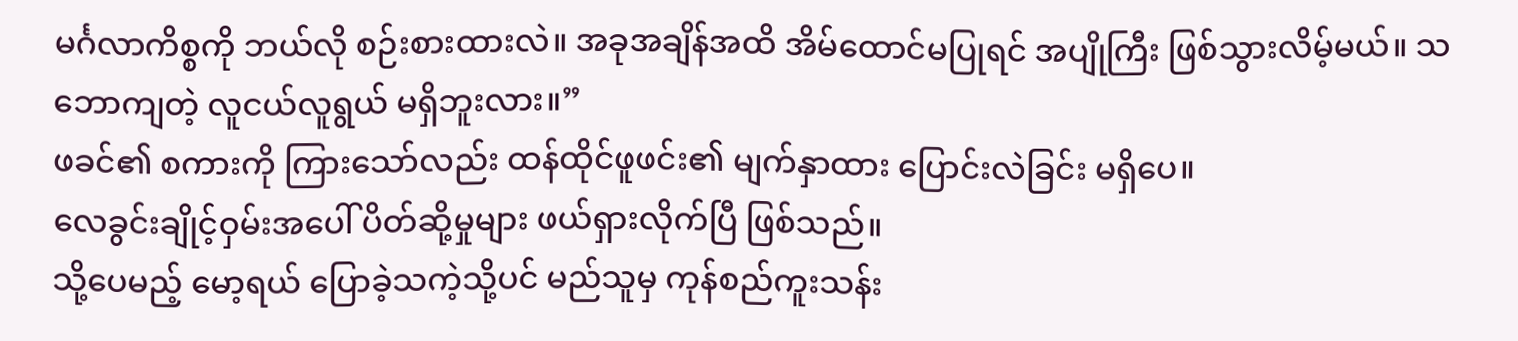မင်္ဂလာကိစ္စကို ဘယ်လို စဉ်းစားထားလဲ။ အခုအချိန်အထိ အိမ်ထောင်မပြုရင် အပျိုကြီး ဖြစ်သွားလိမ့်မယ်။ သဘောကျတဲ့ လူငယ်လူရွယ် မရှိဘူးလား။”
ဖခင်၏ စကားကို ကြားသော်လည်း ထန်ထိုင်ဖူဖင်း၏ မျက်နှာထား ပြောင်းလဲခြင်း မရှိပေ။
လေခွင်းချိုင့်ဝှမ်းအပေါ် ပိတ်ဆို့မှုများ ဖယ်ရှားလိုက်ပြီ ဖြစ်သည်။
သို့ပေမည့် မော့ရယ် ပြောခဲ့သကဲ့သို့ပင် မည်သူမှ ကုန်စည်ကူးသန်း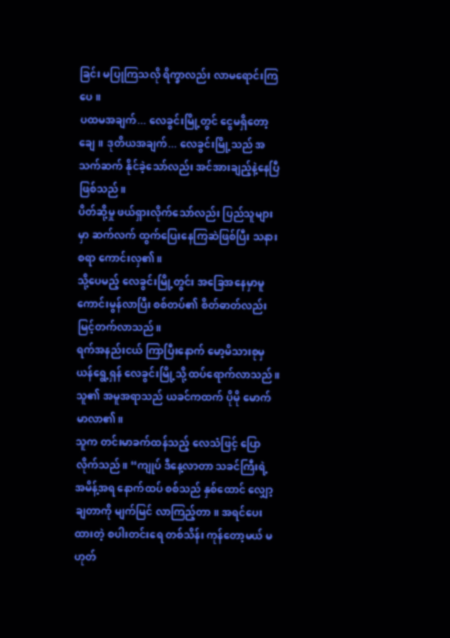ခြင်း မပြုကြသလို ရိက္ခာလည်း လာမရောင်းကြပေ။
ပထမအချက်... လေခွင်းမြို့တွင် ငွေမရှိတော့ချေ။ ဒုတိယအချက်... လေခွင်းမြို့သည် အသက်ဆက် နိုင်ခဲ့သော်လည်း အင်အားချည့်နဲ့နေပြီ ဖြစ်သည်။
ပိတ်ဆို့မှု ဖယ်ရှားလိုက်သော်လည်း ပြည်သူများမှာ ဆက်လက် ထွက်ပြေးနေကြဆဲဖြစ်ပြီး သနားစရာ ကောင်းလှ၏။
သို့ပေမည့် လေခွင်းမြို့တွင်း အခြေအနေမှာမူ ကောင်းမွန်လာပြီး စစ်တပ်၏ စိတ်ဓာတ်လည်း မြင့်တက်လာသည်။
ရက်အနည်းငယ် ကြာပြီးနောက် မော့မိသားစုမှ ယန်ရွေ့ရှန် လေခွင်းမြို့သို့ ထပ်ရောက်လာသည်။ သူ၏ အမူအရာသည် ယခင်ကထက် ပိုမို မောက်မာလာ၏။
သူက တင်းမာခက်ထန်သည့် လေသံဖြင့် ပြောလိုက်သည်။ “ကျုပ် ဒီနေ့လာတာ သခင်ကြီးရဲ့ အမိန့်အရ နောက်ထပ် စစ်သည် နှစ်ထောင် လျှော့ချတာကို မျက်မြင် လာကြည့်တာ။ အရင်ပေးထားတဲ့ စပါးတင်းရေ တစ်သိန်း ကုန်တော့မယ် မဟုတ်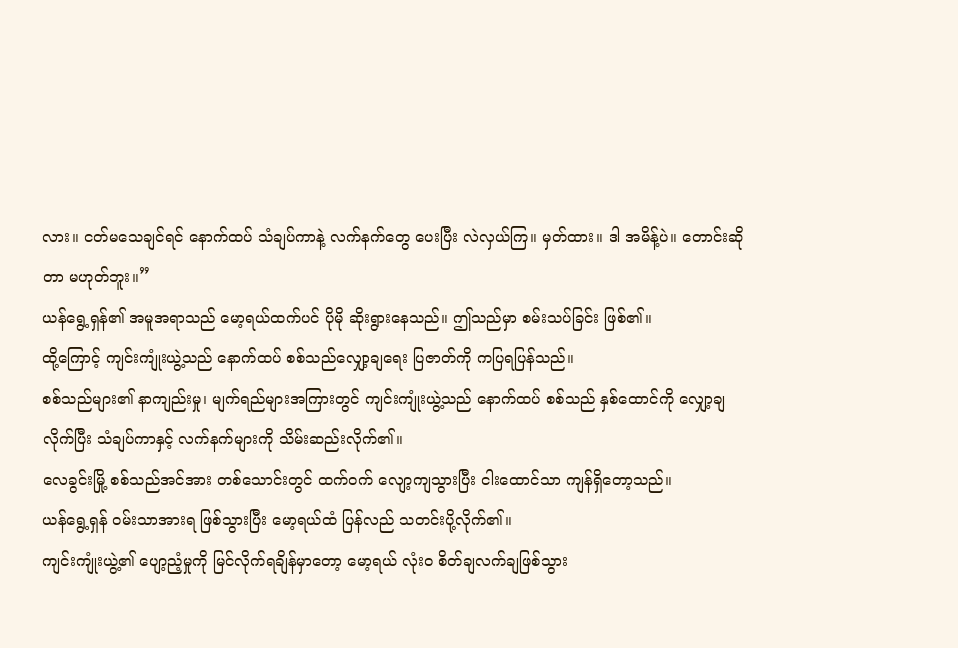လား။ ငတ်မသေချင်ရင် နောက်ထပ် သံချပ်ကာနဲ့ လက်နက်တွေ ပေးပြီး လဲလှယ်ကြ။ မှတ်ထား။ ဒါ အမိန့်ပဲ။ တောင်းဆိုတာ မဟုတ်ဘူး။”
ယန်ရွေ့ရှန်၏ အမူအရာသည် မော့ရယ်ထက်ပင် ပိုမို ဆိုးရွားနေသည်။ ဤသည်မှာ စမ်းသပ်ခြင်း ဖြစ်၏။
ထို့ကြောင့် ကျင်းကျုံးယွဲ့သည် နောက်ထပ် စစ်သည်လျှော့ချရေး ပြဇာတ်ကို ကပြရပြန်သည်။
စစ်သည်များ၏ နာကျည်းမှု၊ မျက်ရည်များအကြားတွင် ကျင်းကျုံးယွဲ့သည် နောက်ထပ် စစ်သည် နှစ်ထောင်ကို လျှော့ချလိုက်ပြီး သံချပ်ကာနှင့် လက်နက်များကို သိမ်းဆည်းလိုက်၏။
လေခွင်းမြို့ စစ်သည်အင်အား တစ်သောင်းတွင် ထက်ဝက် လျော့ကျသွားပြီး ငါးထောင်သာ ကျန်ရှိတော့သည်။
ယန်ရွေ့ရှန် ဝမ်းသာအားရ ဖြစ်သွားပြီး မော့ရယ်ထံ ပြန်လည် သတင်းပို့လိုက်၏။
ကျင်းကျုံးယွဲ့၏ ပျော့ညံ့မှုကို မြင်လိုက်ရချိန်မှာတော့ မော့ရယ် လုံးဝ စိတ်ချလက်ချဖြစ်သွား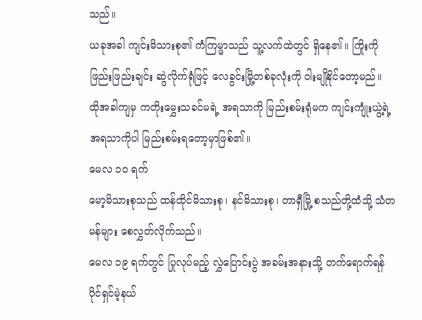သည်။
ယခုအခါ ကျင်းမိသားစု၏ ကံကြမ္မာသည် သူ့လက်ထဲတွင် ရှိနေ၏။ ကြိုးကို ဖြည်းဖြည်းချင်း ဆွဲလိုက်ရုံဖြင့် လေခွင်းမြို့တစ်ခုလုံးကို ဝါးမျိုနိုင်တော့မည်။
ထိုအခါကျမှ ကတိုးမွှေးသခင်မရဲ့ အရသာကို မြည်းစမ်းရုံမက ကျင်းကျုံးယွဲ့ရဲ့ အရသာကိုပါ မြည်းစမ်းရတော့မှာဖြစ်၏။
မေလ ၁၀ ရက်
မော့မိသားစုသည် ထန်ထိုင်မိသားစု၊ နင်မိသားစု၊ တာရှီမြို့ စသည်တို့ထံသို့ သံတမန်များ စေလွှတ်လိုက်သည်။
မေလ ၁၉ ရက်တွင် ပြုလုပ်မည့် လွှဲပြောင်းပွဲ အခမ်းအနားသို့ တက်ရောက်ရန် ပိုင်ရှင်မဲ့နယ်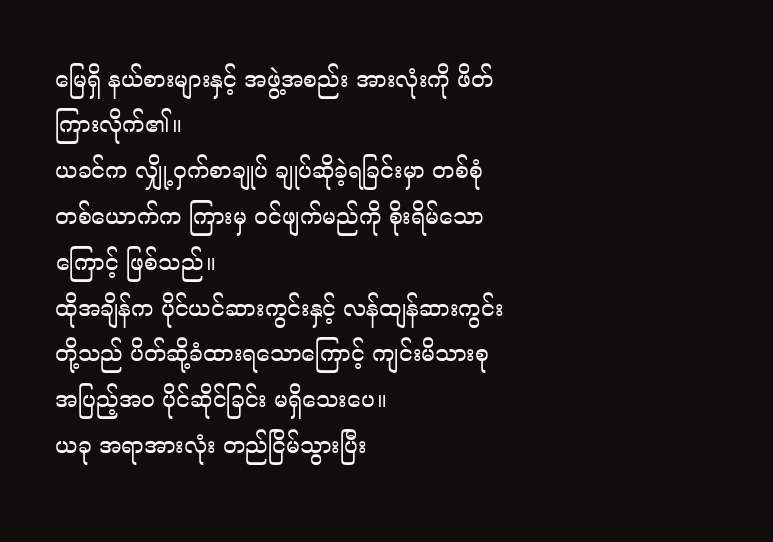မြေရှိ နယ်စားများနှင့် အဖွဲ့အစည်း အားလုံးကို ဖိတ်ကြားလိုက်၏။
ယခင်က လျှို့ဝှက်စာချုပ် ချုပ်ဆိုခဲ့ရခြင်းမှာ တစ်စုံတစ်ယောက်က ကြားမှ ဝင်ဖျက်မည်ကို စိုးရိမ်သောကြောင့် ဖြစ်သည်။
ထိုအချိန်က ပိုင်ယင်ဆားကွင်းနှင့် လန်ထျန်ဆားကွင်းတို့သည် ပိတ်ဆို့ခံထားရသောကြောင့် ကျင်းမိသားစု အပြည့်အဝ ပိုင်ဆိုင်ခြင်း မရှိသေးပေ။
ယခု အရာအားလုံး တည်ငြိမ်သွားပြီး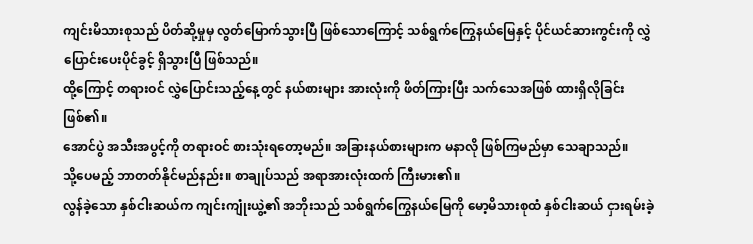ကျင်းမိသားစုသည် ပိတ်ဆို့မှုမှ လွတ်မြောက်သွားပြီ ဖြစ်သောကြောင့် သစ်ရွက်ကြွေနယ်မြေနှင့် ပိုင်ယင်ဆားကွင်းကို လွှဲပြောင်းပေးပိုင်ခွင့် ရှိသွားပြီ ဖြစ်သည်။
ထို့ကြောင့် တရားဝင် လွှဲပြောင်းသည့်နေ့တွင် နယ်စားများ အားလုံးကို ဖိတ်ကြားပြီး သက်သေအဖြစ် ထားရှိလိုခြင်း ဖြစ်၏။
အောင်ပွဲ အသီးအပွင့်ကို တရားဝင် စားသုံးရတော့မည်။ အခြားနယ်စားများက မနာလို ဖြစ်ကြမည်မှာ သေချာသည်။
သို့ပေမည့် ဘာတတ်နိုင်မည်နည်း။ စာချုပ်သည် အရာအားလုံးထက် ကြီးမား၏။
လွန်ခဲ့သော နှစ်ငါးဆယ်က ကျင်းကျုံးယွဲ့၏ အဘိုးသည် သစ်ရွက်ကြွေနယ်မြေကို မော့မိသားစုထံ နှစ်ငါးဆယ် ငှားရမ်းခဲ့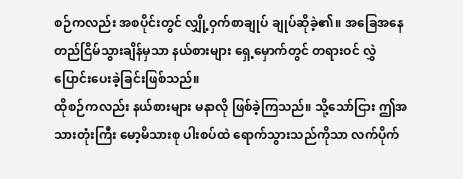စဉ်ကလည်း အစပိုင်းတွင် လျှို့ဝှက်စာချုပ် ချုပ်ဆိုခဲ့၏။ အခြေအနေ တည်ငြိမ်သွားချိန်မှသာ နယ်စားများ ရှေ့မှောက်တွင် တရားဝင် လွှဲပြောင်းပေးခဲ့ခြင်းဖြစ်သည်။
ထိုစဉ်ကလည်း နယ်စားများ မနာလို ဖြစ်ခဲ့ကြသည်။ သို့သော်ငြား ဤအသားတုံးကြီး မော့မိသားစု ပါးစပ်ထဲ ရောက်သွားသည်ကိုသာ လက်ပိုက်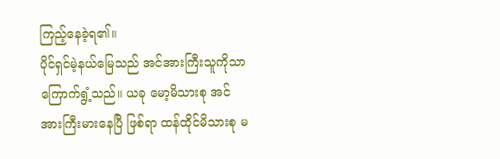ကြည့်နေခဲ့ရ၏။
ပိုင်ရှင်မဲ့နယ်မြေသည် အင်အားကြီးသူကိုသာ ကြောက်ရွံ့သည်။ ယခု မော့မိသားစု အင်အားကြီးမားနေပြီ ဖြစ်ရာ ထန်ထိုင်မိသားစု မ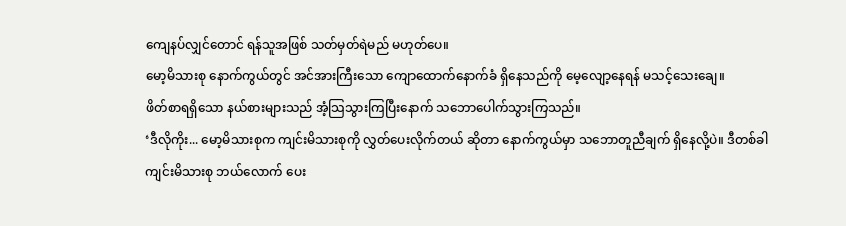ကျေနပ်လျှင်တောင် ရန်သူအဖြစ် သတ်မှတ်ရဲမည် မဟုတ်ပေ။
မော့မိသားစု နောက်ကွယ်တွင် အင်အားကြီးသော ကျောထောက်နောက်ခံ ရှိနေသည်ကို မေ့လျော့နေရန် မသင့်သေးချေ။
ဖိတ်စာရရှိသော နယ်စားများသည် အံ့သြသွားကြပြီးနောက် သဘောပေါက်သွားကြသည်။
‘ဒီလိုကိုး... မော့မိသားစုက ကျင်းမိသားစုကို လွှတ်ပေးလိုက်တယ် ဆိုတာ နောက်ကွယ်မှာ သဘောတူညီချက် ရှိနေလို့ပဲ။ ဒီတစ်ခါ ကျင်းမိသားစု ဘယ်လောက် ပေး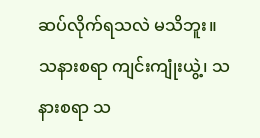ဆပ်လိုက်ရသလဲ မသိဘူး။ သနားစရာ ကျင်းကျုံးယွဲ့၊ သနားစရာ သ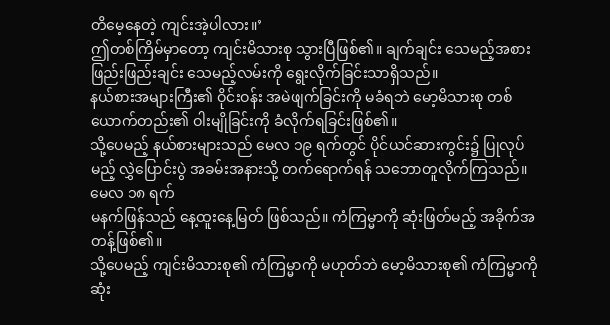တိမေ့နေတဲ့ ကျင်းအဲ့ပါလား။’
ဤတစ်ကြိမ်မှာတော့ ကျင်းမိသားစု သွားပြီဖြစ်၏။ ချက်ချင်း သေမည့်အစား ဖြည်းဖြည်းချင်း သေမည့်လမ်းကို ရွေးလိုက်ခြင်းသာရှိသည်။
နယ်စားအများကြီး၏ ဝိုင်းဝန်း အမဲဖျက်ခြင်းကို မခံရဘဲ မော့မိသားစု တစ်ယောက်တည်း၏ ဝါးမျိုခြင်းကို ခံလိုက်ရခြင်းဖြစ်၏။
သို့ပေမည့် နယ်စားများသည် မေလ ၁၉ ရက်တွင် ပိုင်ယင်ဆားကွင်း၌ ပြုလုပ်မည့် လွှဲပြောင်းပွဲ အခမ်းအနားသို့ တက်ရောက်ရန် သဘောတူလိုက်ကြသည်။
မေလ ၁၈ ရက်
မနက်ဖြန်သည် နေ့ထူးနေ့မြတ် ဖြစ်သည်။ ကံကြမ္မာကို ဆုံးဖြတ်မည့် အခိုက်အတန့်ဖြစ်၏။
သို့ပေမည့် ကျင်းမိသားစု၏ ကံကြမ္မာကို မဟုတ်ဘဲ မော့မိသားစု၏ ကံကြမ္မာကို ဆုံး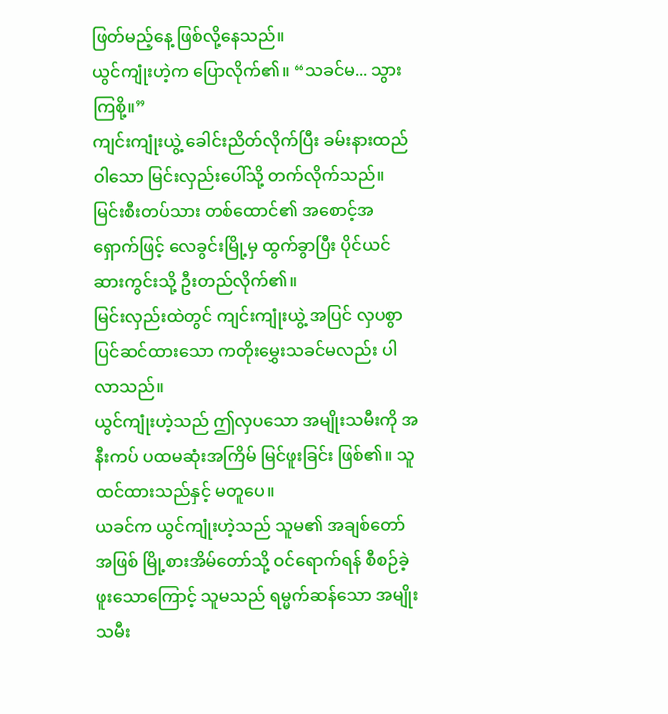ဖြတ်မည့်နေ့ ဖြစ်လို့နေသည်။
ယွင်ကျုံးဟဲ့က ပြောလိုက်၏။ “သခင်မ... သွားကြစို့။”
ကျင်းကျုံးယွဲ့ ခေါင်းညိတ်လိုက်ပြီး ခမ်းနားထည်ဝါသော မြင်းလှည်းပေါ်သို့ တက်လိုက်သည်။
မြင်းစီးတပ်သား တစ်ထောင်၏ အစောင့်အရှောက်ဖြင့် လေခွင်းမြို့မှ ထွက်ခွာပြီး ပိုင်ယင်ဆားကွင်းသို့ ဦးတည်လိုက်၏။
မြင်းလှည်းထဲတွင် ကျင်းကျုံးယွဲ့ အပြင် လှပစွာ ပြင်ဆင်ထားသော ကတိုးမွှေးသခင်မလည်း ပါလာသည်။
ယွင်ကျုံးဟဲ့သည် ဤလှပသော အမျိုးသမီးကို အနီးကပ် ပထမဆုံးအကြိမ် မြင်ဖူးခြင်း ဖြစ်၏။ သူ ထင်ထားသည်နှင့် မတူပေ။
ယခင်က ယွင်ကျုံးဟဲ့သည် သူမ၏ အချစ်တော်အဖြစ် မြို့စားအိမ်တော်သို့ ဝင်ရောက်ရန် စီစဉ်ခဲ့ဖူးသောကြောင့် သူမသည် ရမ္မက်ဆန်သော အမျိုးသမီး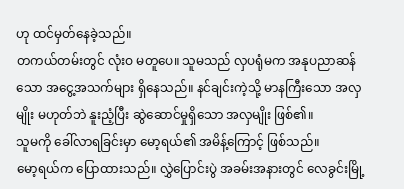ဟု ထင်မှတ်နေခဲ့သည်။
တကယ်တမ်းတွင် လုံးဝ မတူပေ။ သူမသည် လှပရုံမက အနုပညာဆန်သော အငွေ့အသက်များ ရှိနေသည်။ နင်ချင်းကဲ့သို့ မာနကြီးသော အလှမျိုး မဟုတ်ဘဲ နူးညံ့ပြီး ဆွဲဆောင်မှုရှိသော အလှမျိုး ဖြစ်၏။
သူမကို ခေါ်လာရခြင်းမှာ မော့ရယ်၏ အမိန့်ကြောင့် ဖြစ်သည်။
မော့ရယ်က ပြောထားသည်။ လွှဲပြောင်းပွဲ အခမ်းအနားတွင် လေခွင်းမြို့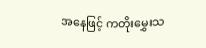အနေဖြင့် ကတိုးမွှေးသ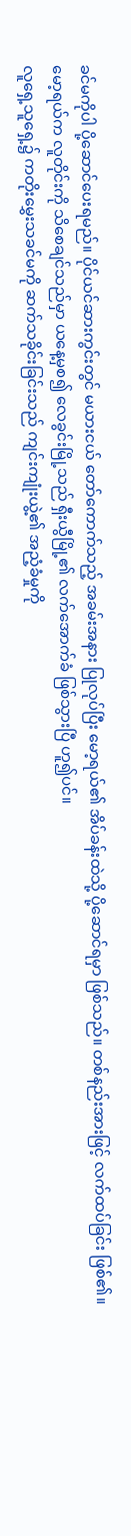ခင်မကိုပါ ပို့ဆောင်ပေးရမည်။ ပိုင်ယင်ဆားကွင်းတွင် မယားငယ် တော်ကောက်သည့် အခမ်းအနား ပြုလုပ်ပြီး မော့ရယ်၏ အိပ်ခန်းထဲသို့ ပို့ဆောင်ရမှာ ဖြစ်သည်။ တစ်နည်းအားဖြင့် လက်ထပ်ခြင်း ဖြစ်၏။
မော့ရယ်က လူတိုင်းကို သိစေချင်သည်မှာ ယနေ့မှစ၍ လေခွင်းမြို့သည် ရှီးယွီမြို့၏ လက်အောက်ခံ ဖြစ်သွားပြီ ဟူ၍ပင်။
လူရှေ့သူရှေ့၌ ကတိုးမွှေးသခင်မကို ဆက်သခိုင်းခြင်းသည် ကျင်းကျုံးယွဲ့၏ အညံ့ခံမှုကို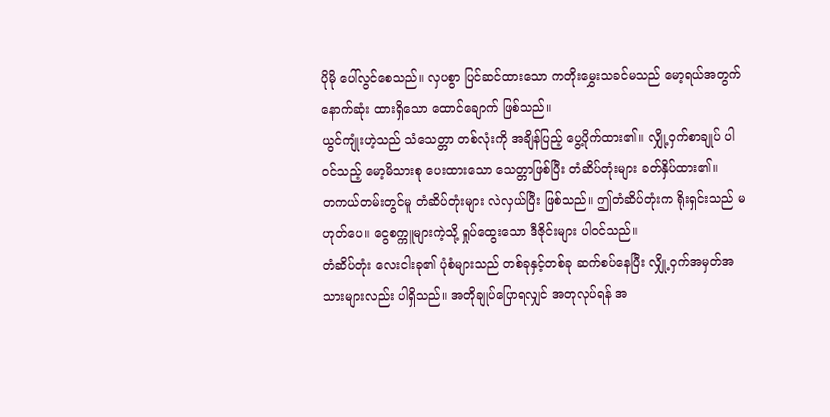ပိုမို ပေါ်လွင်စေသည်။ လှပစွာ ပြင်ဆင်ထားသော ကတိုးမွှေးသခင်မသည် မော့ရယ်အတွက် နောက်ဆုံး ထားရှိသော ထောင်ချောက် ဖြစ်သည်။
ယွင်ကျုံးဟဲ့သည် သံသေတ္တာ တစ်လုံးကို အချိန်ပြည့် ပွေ့ပိုက်ထား၏။ လျှို့ဝှက်စာချုပ် ပါဝင်သည့် မော့မိသားစု ပေးထားသော သေတ္တာဖြစ်ပြီး တံဆိပ်တုံးများ ခတ်နှိပ်ထား၏။
တကယ်တမ်းတွင်မူ တံဆိပ်တုံးများ လဲလှယ်ပြီး ဖြစ်သည်။ ဤတံဆိပ်တုံးက ရိုးရှင်းသည် မဟုတ်ပေ။ ငွေစက္ကူများကဲ့သို့ ရှုပ်ထွေးသော ဒီဇိုင်းများ ပါဝင်သည်။
တံဆိပ်တုံး လေးငါးခု၏ ပုံစံများသည် တစ်ခုနှင့်တစ်ခု ဆက်စပ်နေပြီး လျှို့ဝှက်အမှတ်အသားများလည်း ပါရှိသည်။ အတိုချုပ်ပြောရလျှင် အတုလုပ်ရန် အ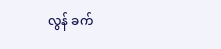လွန် ခက်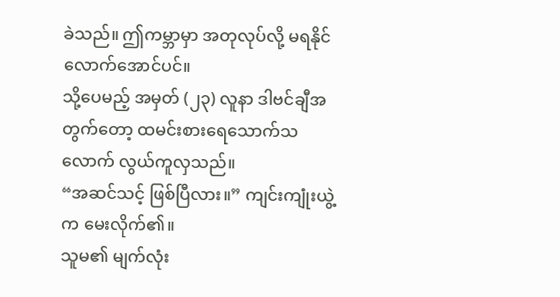ခဲသည်။ ဤကမ္ဘာမှာ အတုလုပ်လို့ မရနိုင်လောက်အောင်ပင်။
သို့ပေမည့် အမှတ် (၂၃) လူနာ ဒါဗင်ချီအတွက်တော့ ထမင်းစားရေသောက်သလောက် လွယ်ကူလှသည်။
“အဆင်သင့် ဖြစ်ပြီလား။” ကျင်းကျုံးယွဲ့က မေးလိုက်၏။
သူမ၏ မျက်လုံး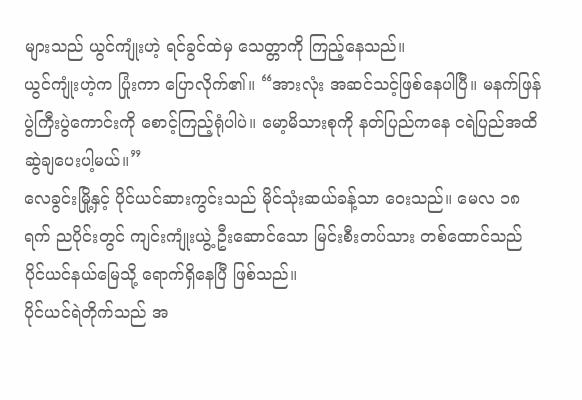များသည် ယွင်ကျုံးဟဲ့ ရင်ခွင်ထဲမှ သေတ္တာကို ကြည့်နေသည်။
ယွင်ကျုံးဟဲ့က ပြုံးကာ ပြောလိုက်၏။ “အားလုံး အဆင်သင့်ဖြစ်နေပါပြီ။ မနက်ဖြန် ပွဲကြီးပွဲကောင်းကို စောင့်ကြည့်ရုံပါပဲ။ မော့မိသားစုကို နတ်ပြည်ကနေ ငရဲပြည်အထိ ဆွဲချပေးပါ့မယ်။”
လေခွင်းမြို့နှင့် ပိုင်ယင်ဆားကွင်းသည် မိုင်သုံးဆယ်ခန့်သာ ဝေးသည်။ မေလ ၁၈ ရက် ညပိုင်းတွင် ကျင်းကျုံးယွဲ့ ဦးဆောင်သော မြင်းစီးတပ်သား တစ်ထောင်သည် ပိုင်ယင်နယ်မြေသို့ ရောက်ရှိနေပြီ ဖြစ်သည်။
ပိုင်ယင်ရဲတိုက်သည် အ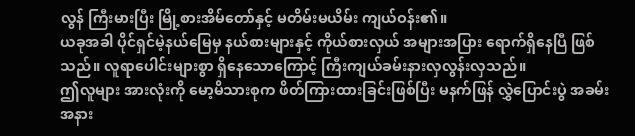လွန် ကြီးမားပြီး မြို့စားအိမ်တော်နှင့် မတိမ်းမယိမ်း ကျယ်ဝန်း၏။
ယခုအခါ ပိုင်ရှင်မဲ့နယ်မြေမှ နယ်စားများနှင့် ကိုယ်စားလှယ် အများအပြား ရောက်ရှိနေပြီ ဖြစ်သည်။ လူရာပေါင်းများစွာ ရှိနေသောကြောင့် ကြီးကျယ်ခမ်းနားလှလွန်းလှသည်။
ဤလူများ အားလုံးကို မော့မိသားစုက ဖိတ်ကြားထားခြင်းဖြစ်ပြီး မနက်ဖြန် လွှဲပြောင်းပွဲ အခမ်းအနား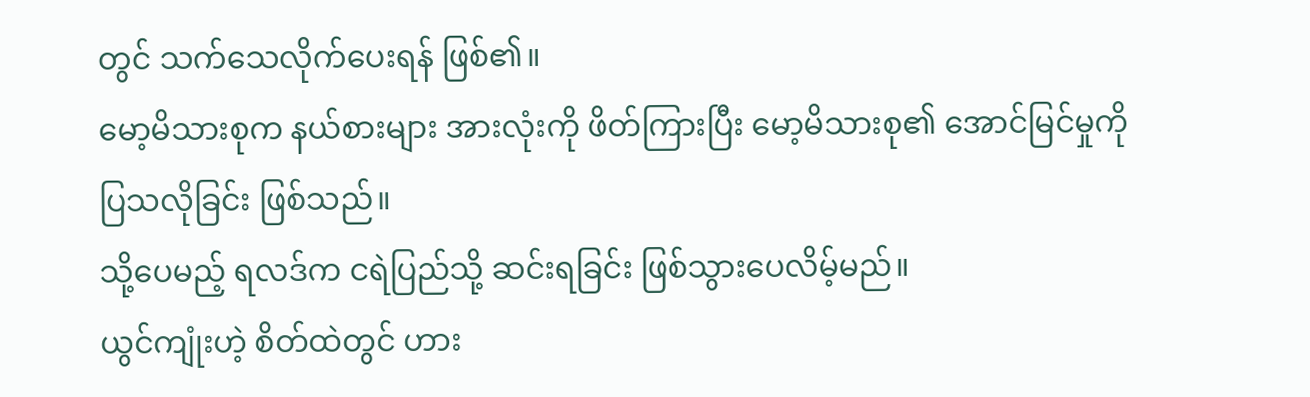တွင် သက်သေလိုက်ပေးရန် ဖြစ်၏။
မော့မိသားစုက နယ်စားများ အားလုံးကို ဖိတ်ကြားပြီး မော့မိသားစု၏ အောင်မြင်မှုကို ပြသလိုခြင်း ဖြစ်သည်။
သို့ပေမည့် ရလဒ်က ငရဲပြည်သို့ ဆင်းရခြင်း ဖြစ်သွားပေလိမ့်မည်။
ယွင်ကျုံးဟဲ့ စိတ်ထဲတွင် ဟား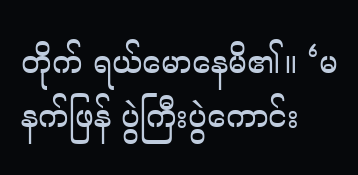တိုက် ရယ်မောနေမိ၏။ ‘မနက်ဖြန် ပွဲကြီးပွဲကောင်း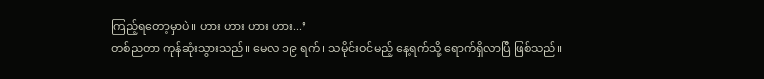ကြည့်ရတော့မှာပဲ။ ဟား ဟား ဟား ဟား...’
တစ်ညတာ ကုန်ဆုံးသွားသည်။ မေလ ၁၉ ရက်၊ သမိုင်းဝင်မည့် နေ့ရက်သို့ ရောက်ရှိလာပြီ ဖြစ်သည်။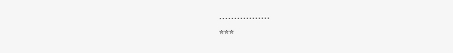.................
***